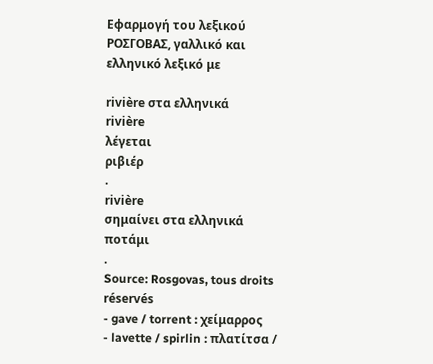Εφαρμογή του λεξικού ΡΟΣΓΟΒΑΣ, γαλλικό και ελληνικό λεξικό με

rivière στα ελληνικά
rivière
λέγεται
ριβιέρ
.
rivière
σημαίνει στα ελληνικά
ποτάμι
.
Source: Rosgovas, tous droits réservés
- gave / torrent : χείμαρρος
- lavette / spirlin : πλατίτσα /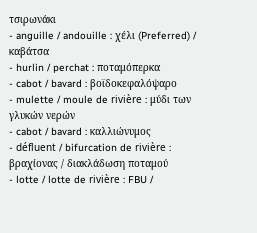τσιρωνάκι
- anguille / andouille : χέλι (Preferred) / καβάτσα
- hurlin / perchat : ποταμόπερκα
- cabot / bavard : βοϊδοκεφαλόψαρο
- mulette / moule de rivière : μύδι των γλυκών νερών
- cabot / bavard : καλλιώνυμος
- défluent / bifurcation de rivière : βραχίονας / διακλάδωση ποταμού
- lotte / lotte de rivière : FBU /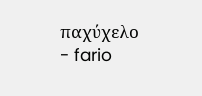παχύχελο
- fario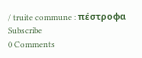/ truite commune : πέστροφα
Subscribe
0 Comments